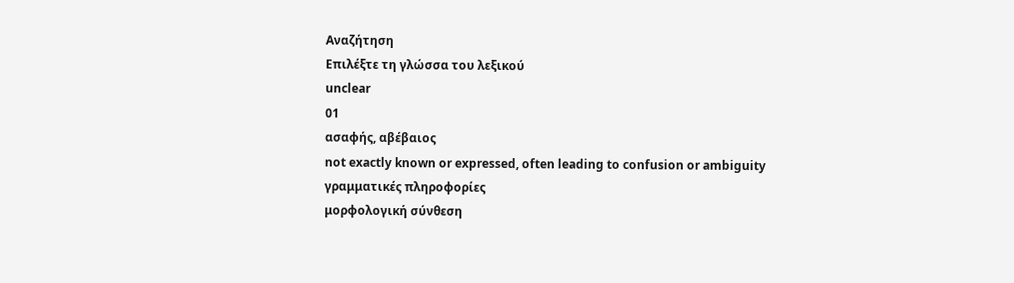Αναζήτηση
Επιλέξτε τη γλώσσα του λεξικού
unclear
01
ασαφής, αβέβαιος
not exactly known or expressed, often leading to confusion or ambiguity
γραμματικές πληροφορίες
μορφολογική σύνθεση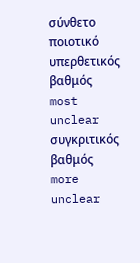σύνθετο
ποιοτικό
υπερθετικός βαθμός
most unclear
συγκριτικός βαθμός
more unclear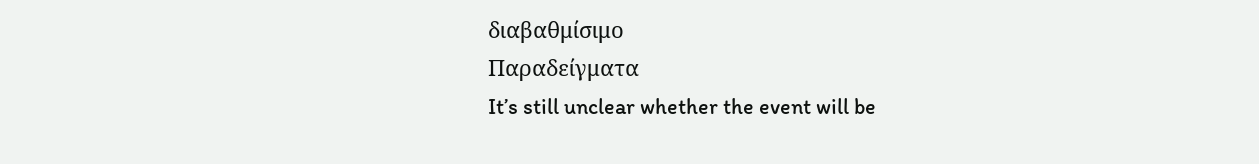διαβαθμίσιμο
Παραδείγματα
It’s still unclear whether the event will be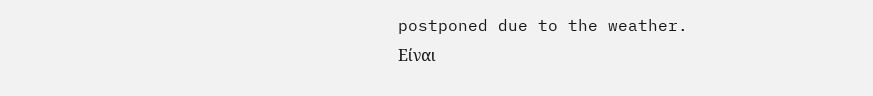postponed due to the weather.
Είναι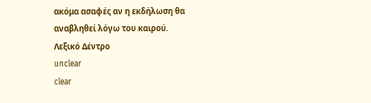ακόμα ασαφές αν η εκδήλωση θα αναβληθεί λόγω του καιρού.
Λεξικό Δέντρο
unclear
clear